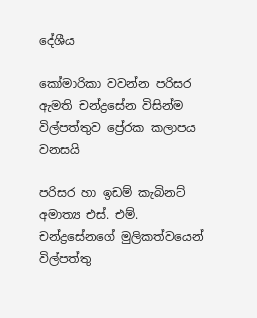දේශීය

කෝමාරිකා වවන්න පරිසර ඇමති චන්ද්‍රසේන විසින්ම විල්පත්තුව ප්‍රේරක කලාපය වනසයි

පරිසර හා ඉඩම් කැබිනට් අමාත්‍ය එස්. එම්. චන්ද්‍රසේනගේ මුලිකත්වයෙන් විල්පත්තු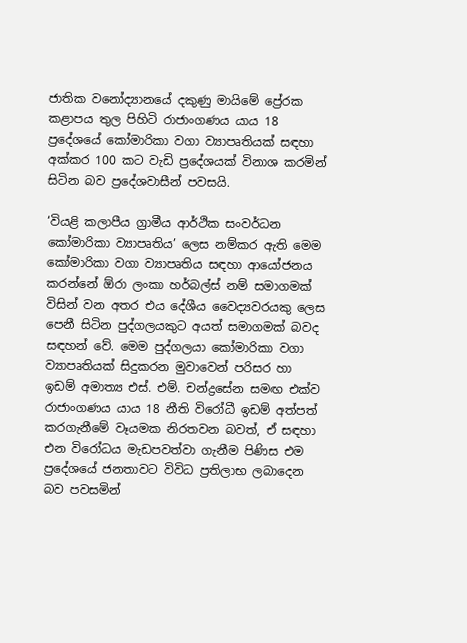ජාතික වනෝද්‍යානයේ දකුණු මායිමේ ප්‍රේරක කළාපය තුල පිහිටි රාජාංගණය යාය 18 ප්‍රදේශයේ කෝමාරිකා වගා ව්‍යාපෘතියක් සඳහා අක්කර 100 කට වැඩි ප්‍රදේශයක් විනාශ කරමින් සිටින බව ප්‍රදේශවාසීන් පවසයි.

‘වියළි කලාපීය ග්‍රාමීය ආර්ථික සංවර්ධන කෝමාරිකා ව්‍යාපෘතිය’ ලෙස නම්කර ඇති මෙම කෝමාරිකා වගා ව්‍යාපෘතිය සඳහා ආයෝජනය කරන්නේ ඕරා ලංකා හර්බල්ස් නම් සමාගමක් විසින් වන අතර එය දේශීය වෛද්‍යවරයකු ලෙස පෙනී සිටින පුද්ගලයකුට අයත් සමාගමක් බවද සඳහන් වේ. මෙම පුද්ගලයා කෝමාරිකා වගා ව්‍යාපෘතියක් සිදුකරන මුවාවෙන් පරිසර හා ඉඩම් අමාත්‍ය එස්. එම්. චන්ද්‍රසේන සමඟ එක්ව රාජාංගණය යාය 18 නීති විරෝධී ඉඩම් අත්පත් කරගැනීමේ වෑයමක නිරතවන බවත්, ඒ සඳහා එන විරෝධය මැඩපවත්වා ගැනීම පිණිස එම ප්‍රදේශයේ ජනතාවට විවිධ ප්‍රතිලාභ ලබාදෙන බව පවසමින්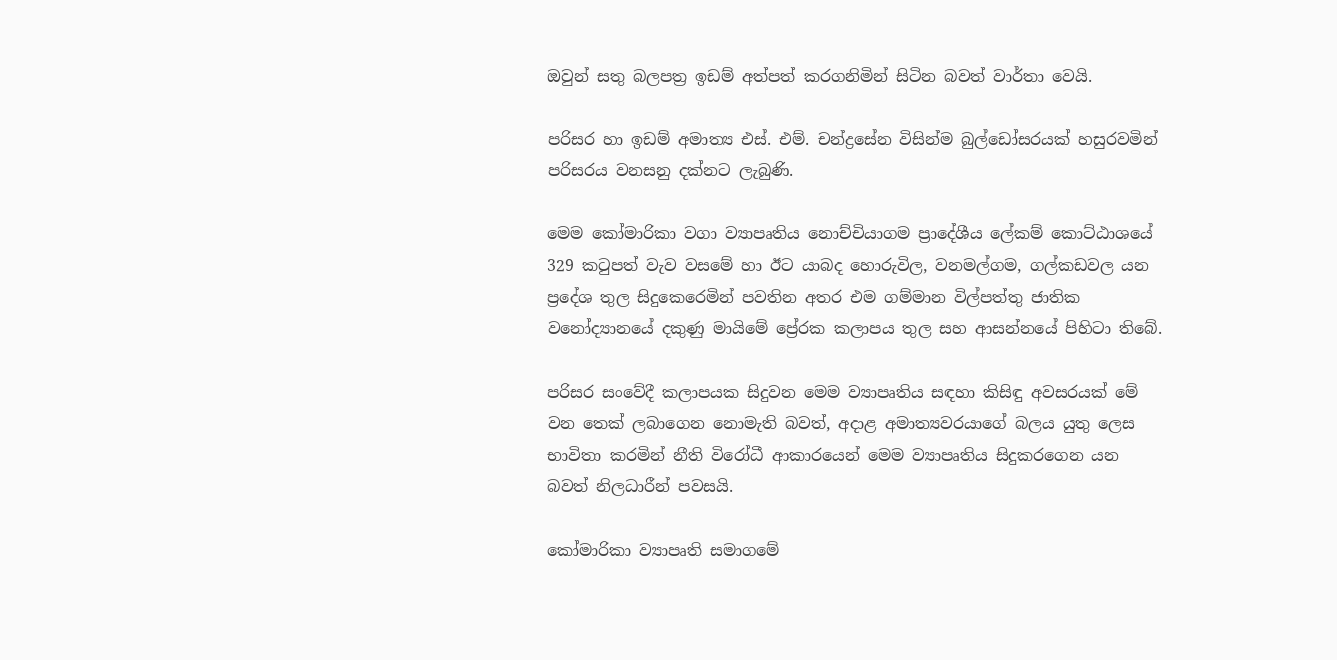ඔවුන් සතු බලපත්‍ර ඉඩම් අත්පත් කරගනිමින් සිටින බවත් වාර්තා වෙයි.

පරිසර හා ඉඩම් අමාත්‍ය එස්. එම්. චන්ද්‍රසේන විසින්ම බුල්ඩෝසරයක් හසුරවමින් පරිසරය වනසනු දක්නට ලැබුණි.

මෙම කෝමාරිකා වගා ව්‍යාපෘතිය නොච්චියාගම ප්‍රාදේශීය ලේකම් කොට්ඨාශයේ 329 කටුපත් වැව වසමේ හා ඊට යාබද හොරුවිල, වනමල්ගම, ගල්කඩවල යන ප්‍රදේශ තුල සිදුකෙරෙමින් පවතින අතර එම ගම්මාන විල්පත්තු ජාතික වනෝද්‍යානයේ දකුණු මායිමේ ප්‍රේරක කලාපය තුල සහ ආසන්නයේ පිහිටා තිබේ.

පරිසර සංවේදී කලාපයක සිදුවන මෙම ව්‍යාපෘතිය සඳහා කිසිඳු අවසරයක් මේ වන තෙක් ලබාගෙන නොමැති බවත්, අදාළ අමාත්‍යවරයාගේ බලය යුතු ලෙස භාවිතා කරමින් නීති විරෝධී ආකාරයෙන් මෙම ව්‍යාපෘතිය සිදුකරගෙන යන බවත් නිලධාරීන් පවසයි.

කෝමාරිකා ව්‍යාපෘති සමාගමේ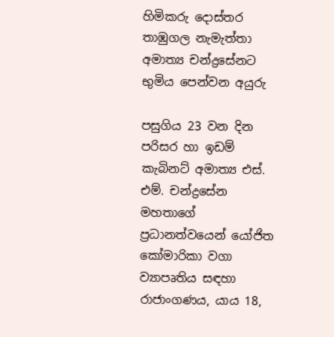හිමිකරු දොස්තර තාඹුගල නැමැත්තා අමාත්‍ය චන්ද්‍රසේනට භුමිය පෙන්වන අයුරු

පසුගිය 23 වන දින පරිසර හා ඉඩම් කැබිනට් අමාත්‍ය එස්. එම්. චන්ද්‍රසේන මහතාගේ ප්‍රධානත්වයෙන් යෝජිත කෝමාරිකා වගා ව්‍යාපෘතිය සඳහා රාජාංගණය, යාය 18,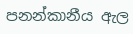පනන්කානීය ඇල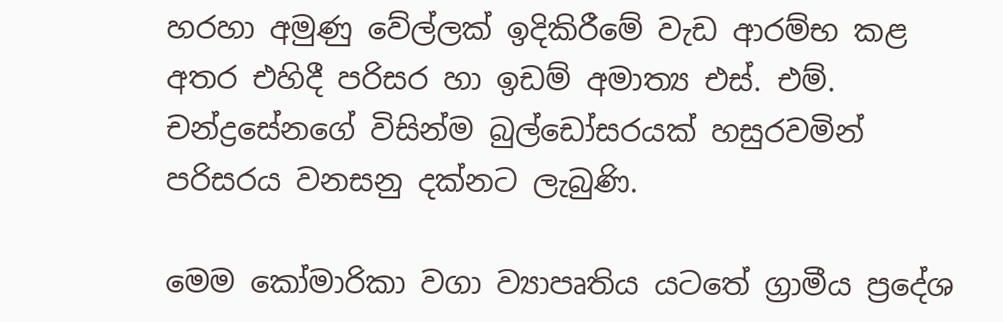හරහා අමුණු වේල්ලක් ඉදිකිරීමේ වැඩ ආරම්භ කළ අතර එහිදී පරිසර හා ඉඩම් අමාත්‍ය එස්. එම්. චන්ද්‍රසේනගේ විසින්ම බුල්ඩෝසරයක් හසුරවමින් පරිසරය වනසනු දක්නට ලැබුණි.

මෙම කෝමාරිකා වගා ව්‍යාපෘතිය යටතේ ග්‍රාමීය ප්‍රදේශ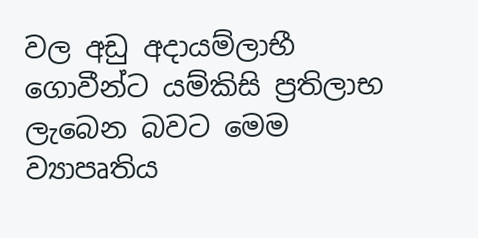වල අඩු අදායම්ලාභී ගොවීන්ට යම්කිසි ප්‍රතිලාභ ලැබෙන බවට මෙම ව්‍යාපෘතිය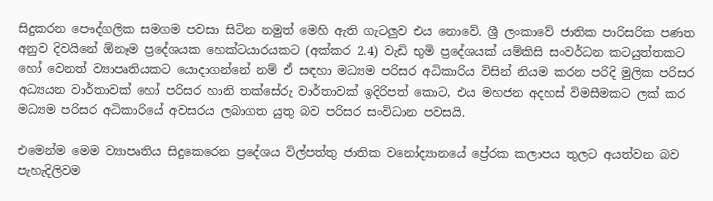සිදුකරන පෞද්ගලික සමගම පවසා සිටින නමුත් මෙහි ඇති ගැටලුව එය නොවේ. ශ්‍රී ලංකාවේ ජාතික පාරිසරික පණත අනුව දිවයිනේ ඕනෑම ප්‍රදේශයක හෙක්ටයාරයකට (අක්කර 2.4) වැඩි භුමි ප්‍රදේශයක් යම්කිසි සංවර්ධන කටයුත්තකට හෝ වෙනත් ව්‍යාපෘතියකට යොදාගන්නේ නම් ඒ සඳහා මධ්‍යම පරිසර අධිකාරිය විසින් නියම කරන පරිදි මුලික පරිසර අධ්‍යයන වාර්තාවක් හෝ පරිසර හානි තක්සේරු වාර්තාවක් ඉදිරිපත් කොට, එය මහජන අදහස් විමසීමකට ලක් කර මධ්‍යම පරිසර අධිකාරියේ අවසරය ලබාගත යුතු බව පරිසර සංවිධාන පවසයි.

එමෙන්ම මෙම ව්‍යාපෘතිය සිදුකෙරෙන ප්‍රදේශය විල්පත්තු ජාතික වනෝද්‍යානයේ ප්‍රේරක කලාපය තුලට අයත්වන බව පැහැදිලිවම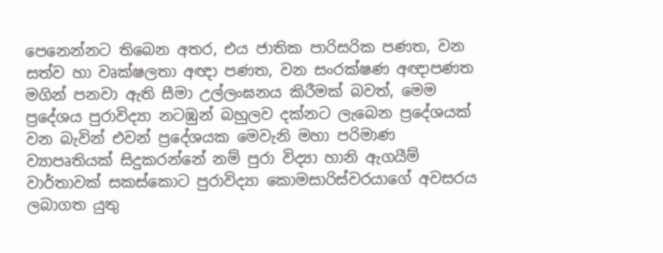පෙනෙන්නට තිබෙන අතර, එය ජාතික පාරිසරික පණත, වන සත්ව හා වෘක්ෂලතා අඥා පණත, වන සංරක්ෂණ අඥාපණත මගින් පනවා ඇති සීමා උල්ලංඝනය කිරීමක් බවත්, මෙම ප්‍රදේශය පුරාවිද්‍යා නටඹුන් බහුලව දක්නට ලැබෙන ප්‍රදේශයක් වන බැවින් එවන් ප්‍රදේශයක මෙවැනි මහා පරිමාණ ව්‍යාපෘතියක් සිදුකරන්නේ නම් පුරා විද්‍යා හානි ඇගයීම් වාර්තාවක් සකස්කොට පුරාවිද්‍යා කොමසාරිස්වරයාගේ අවසරය ලබාගත යුතු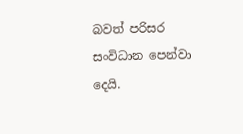බවත් පරිසර සංවිධාන පෙන්වා දෙයි.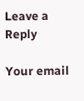Leave a Reply

Your email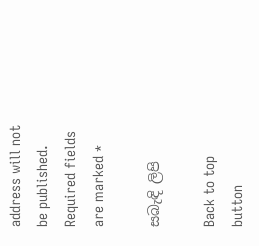address will not be published. Required fields are marked *

සබැඳි ලිපි

Back to top button